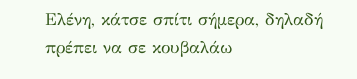Ελένη, κάτσε σπίτι σήμερα, δηλαδή πρέπει να σε κουβαλάω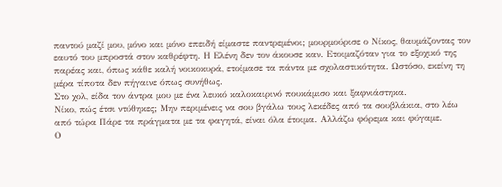παντού μαζί μου, μόνο και μόνο επειδή είμαστε παντρεμένοι; μουρμούρισε ο Νίκος, θαυμάζοντας τον εαυτό του μπροστά στον καθρέφτη. Η Ελένη δεν τον άκουσε καν. Ετοιμαζόταν για το εξοχικό της παρέας και, όπως κάθε καλή νοικοκυρά, ετοίμασε τα πάντα με σχολαστικότητα. Ωστόσο, εκείνη τη μέρα τίποτα δεν πήγαινε όπως συνήθως.
Στο χολ, είδα τον άντρα μου με ένα λευκό καλοκαιρινό πουκάμισο και ξαφνιάστηκα.
Νίκο, πώς έτσι ντύθηκες; Μην περιμένεις να σου βγάλω τους λεκέδες από τα σουβλάκια, στο λέω από τώρα Πάρε τα πράγματα με τα φαγητά, είναι όλα έτοιμα. Αλλάζω φόρεμα και φύγαμε.
Ο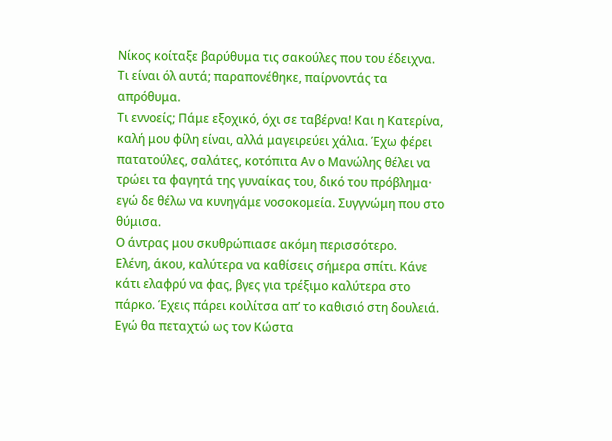Νίκος κοίταξε βαρύθυμα τις σακούλες που του έδειχνα.
Τι είναι όλ αυτά; παραπονέθηκε, παίρνοντάς τα απρόθυμα.
Τι εννοείς; Πάμε εξοχικό, όχι σε ταβέρνα! Και η Κατερίνα, καλή μου φίλη είναι, αλλά μαγειρεύει χάλια. Έχω φέρει πατατούλες, σαλάτες, κοτόπιτα Αν ο Μανώλης θέλει να τρώει τα φαγητά της γυναίκας του, δικό του πρόβλημα· εγώ δε θέλω να κυνηγάμε νοσοκομεία. Συγγνώμη που στο θύμισα.
Ο άντρας μου σκυθρώπιασε ακόμη περισσότερο.
Ελένη, άκου, καλύτερα να καθίσεις σήμερα σπίτι. Κάνε κάτι ελαφρύ να φας, βγες για τρέξιμο καλύτερα στο πάρκο. Έχεις πάρει κοιλίτσα απ’ το καθισιό στη δουλειά. Εγώ θα πεταχτώ ως τον Κώστα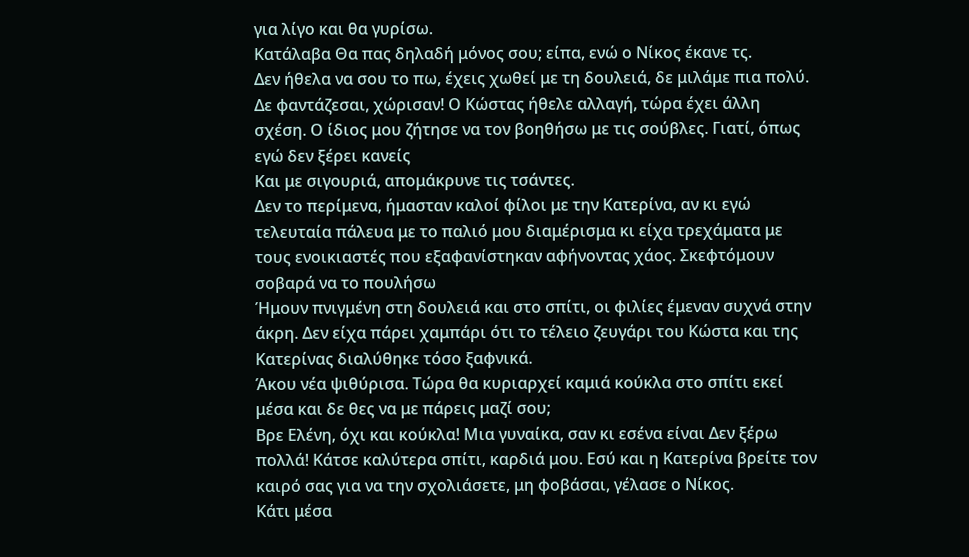για λίγο και θα γυρίσω.
Κατάλαβα Θα πας δηλαδή μόνος σου; είπα, ενώ ο Νίκος έκανε τς.
Δεν ήθελα να σου το πω, έχεις χωθεί με τη δουλειά, δε μιλάμε πια πολύ. Δε φαντάζεσαι, χώρισαν! Ο Κώστας ήθελε αλλαγή, τώρα έχει άλλη σχέση. Ο ίδιος μου ζήτησε να τον βοηθήσω με τις σούβλες. Γιατί, όπως εγώ δεν ξέρει κανείς
Και με σιγουριά, απομάκρυνε τις τσάντες.
Δεν το περίμενα, ήμασταν καλοί φίλοι με την Κατερίνα, αν κι εγώ τελευταία πάλευα με το παλιό μου διαμέρισμα κι είχα τρεχάματα με τους ενοικιαστές που εξαφανίστηκαν αφήνοντας χάος. Σκεφτόμουν σοβαρά να το πουλήσω
Ήμουν πνιγμένη στη δουλειά και στο σπίτι, οι φιλίες έμεναν συχνά στην άκρη. Δεν είχα πάρει χαμπάρι ότι το τέλειο ζευγάρι του Κώστα και της Κατερίνας διαλύθηκε τόσο ξαφνικά.
Άκου νέα ψιθύρισα. Τώρα θα κυριαρχεί καμιά κούκλα στο σπίτι εκεί μέσα και δε θες να με πάρεις μαζί σου;
Βρε Ελένη, όχι και κούκλα! Μια γυναίκα, σαν κι εσένα είναι Δεν ξέρω πολλά! Κάτσε καλύτερα σπίτι, καρδιά μου. Εσύ και η Κατερίνα βρείτε τον καιρό σας για να την σχολιάσετε, μη φοβάσαι, γέλασε ο Νίκος.
Κάτι μέσα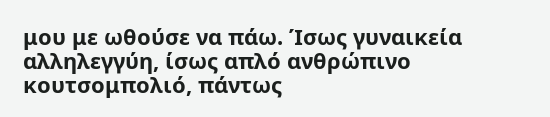μου με ωθούσε να πάω. Ίσως γυναικεία αλληλεγγύη, ίσως απλό ανθρώπινο κουτσομπολιό, πάντως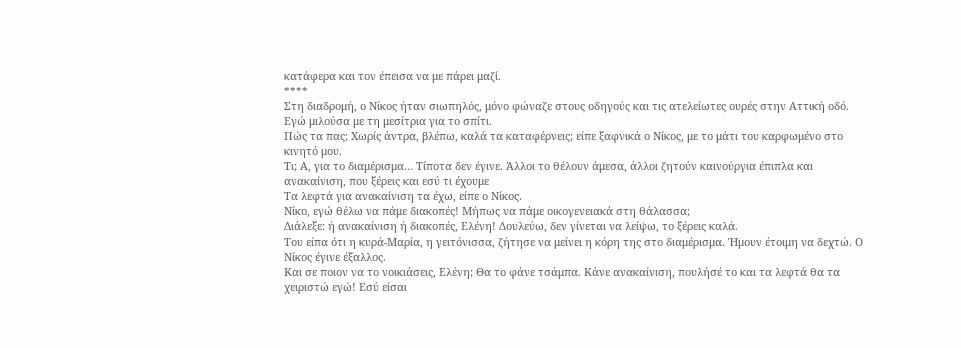κατάφερα και τον έπεισα να με πάρει μαζί.
****
Στη διαδρομή, ο Νίκος ήταν σιωπηλός, μόνο φώναζε στους οδηγούς και τις ατελείωτες ουρές στην Αττική οδό.
Εγώ μιλούσα με τη μεσίτρια για το σπίτι.
Πώς τα πας; Χωρίς άντρα, βλέπω, καλά τα καταφέρνεις; είπε ξαφνικά ο Νίκος, με το μάτι του καρφωμένο στο κινητό μου.
Τι; Α, για το διαμέρισμα… Τίποτα δεν έγινε. Άλλοι το θέλουν άμεσα, άλλοι ζητούν καινούργια έπιπλα και ανακαίνιση, που ξέρεις και εσύ τι έχουμε
Τα λεφτά για ανακαίνιση τα έχω, είπε ο Νίκος.
Νίκο, εγώ θέλω να πάμε διακοπές! Μήπως να πάμε οικογενειακά στη θάλασσα;
Διάλεξε: ή ανακαίνιση ή διακοπές, Ελένη! Δουλεύω, δεν γίνεται να λείψω, το ξέρεις καλά.
Του είπα ότι η κυρά-Μαρία, η γειτόνισσα, ζήτησε να μείνει η κόρη της στο διαμέρισμα. Ήμουν έτοιμη να δεχτώ. Ο Νίκος έγινε έξαλλος.
Και σε ποιoν να το νοικιάσεις, Ελένη; Θα το φάνε τσάμπα. Κάνε ανακαίνιση, πουλήσέ το και τα λεφτά θα τα χειριστώ εγώ! Εσύ είσαι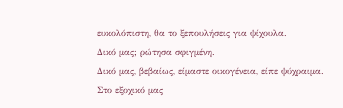ευκολόπιστη, θα το ξεπουλήσεις για ψίχουλα.
Δικό μας; ρώτησα σφιγμένη.
Δικό μας, βεβαίως, είμαστε οικογένεια, είπε ψύχραιμα.
Στο εξοχικό μας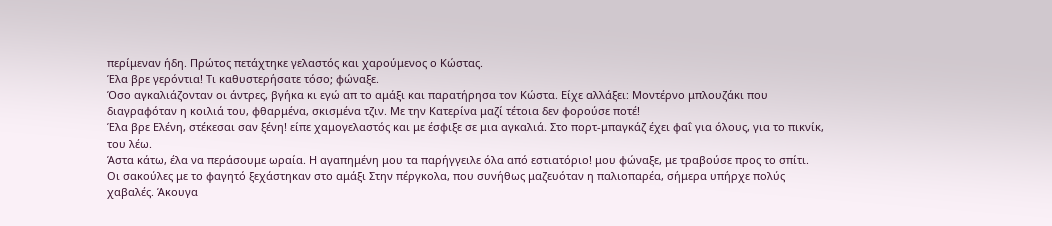περίμεναν ήδη. Πρώτος πετάχτηκε γελαστός και χαρούμενος ο Κώστας.
Έλα βρε γερόντια! Τι καθυστερήσατε τόσο; φώναξε.
Όσο αγκαλιάζονταν οι άντρες, βγήκα κι εγώ απ το αμάξι και παρατήρησα τον Κώστα. Είχε αλλάξει: Μοντέρνο μπλουζάκι που διαγραφόταν η κοιλιά του, φθαρμένα, σκισμένα τζιν. Με την Κατερίνα μαζί τέτοια δεν φορούσε ποτέ!
Έλα βρε Ελένη, στέκεσαι σαν ξένη! είπε χαμογελαστός και με έσφιξε σε μια αγκαλιά. Στο πορτ-μπαγκάζ έχει φαΐ για όλους, για το πικνίκ, του λέω.
Άστα κάτω, έλα να περάσουμε ωραία. Η αγαπημένη μου τα παρήγγειλε όλα από εστιατόριο! μου φώναξε, με τραβούσε προς το σπίτι.
Οι σακούλες με το φαγητό ξεχάστηκαν στο αμάξι Στην πέργκολα, που συνήθως μαζευόταν η παλιοπαρέα, σήμερα υπήρχε πολύς χαβαλές. Άκουγα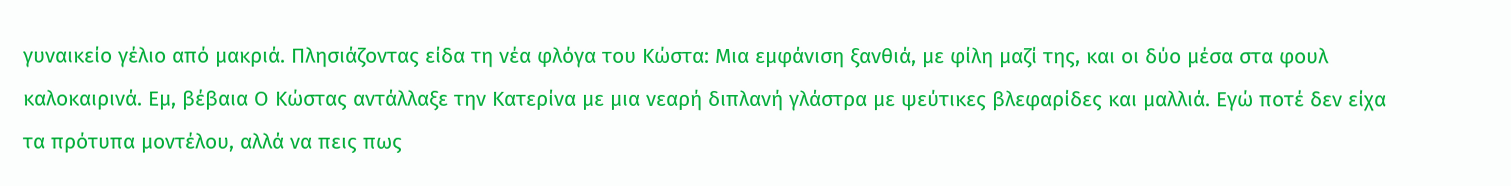γυναικείο γέλιο από μακριά. Πλησιάζοντας είδα τη νέα φλόγα του Κώστα: Μια εμφάνιση ξανθιά, με φίλη μαζί της, και οι δύο μέσα στα φουλ καλοκαιρινά. Εμ, βέβαια Ο Κώστας αντάλλαξε την Κατερίνα με μια νεαρή διπλανή γλάστρα με ψεύτικες βλεφαρίδες και μαλλιά. Εγώ ποτέ δεν είχα τα πρότυπα μοντέλου, αλλά να πεις πως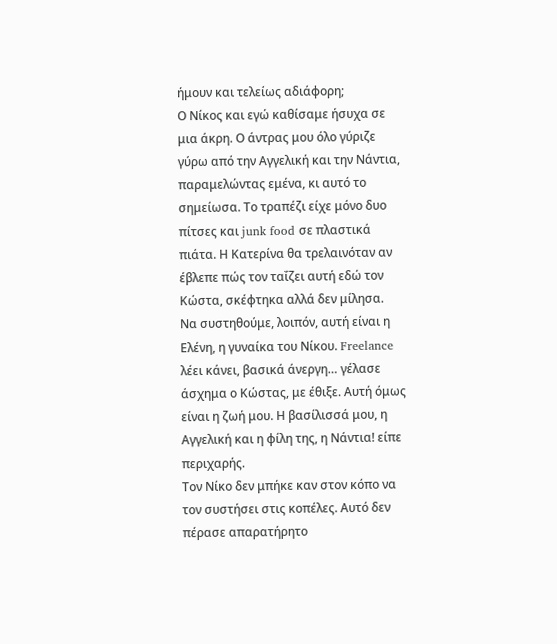ήμουν και τελείως αδιάφορη;
Ο Νίκος και εγώ καθίσαμε ήσυχα σε μια άκρη. Ο άντρας μου όλο γύριζε γύρω από την Αγγελική και την Νάντια, παραμελώντας εμένα, κι αυτό το σημείωσα. Το τραπέζι είχε μόνο δυο πίτσες και junk food σε πλαστικά πιάτα. Η Κατερίνα θα τρελαινόταν αν έβλεπε πώς τον ταΐζει αυτή εδώ τον Κώστα, σκέφτηκα αλλά δεν μίλησα.
Να συστηθούμε, λοιπόν, αυτή είναι η Ελένη, η γυναίκα του Νίκου. Freelance λέει κάνει, βασικά άνεργη… γέλασε άσχημα ο Κώστας, με έθιξε. Αυτή όμως είναι η ζωή μου. Η βασίλισσά μου, η Αγγελική και η φίλη της, η Νάντια! είπε περιχαρής.
Τον Νίκο δεν μπήκε καν στον κόπο να τον συστήσει στις κοπέλες. Αυτό δεν πέρασε απαρατήρητο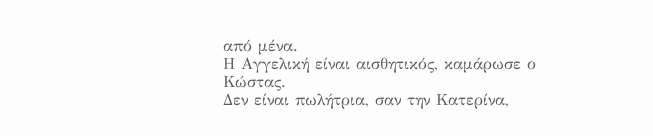από μένα.
Η Αγγελική είναι αισθητικός, καμάρωσε ο Κώστας.
Δεν είναι πωλήτρια, σαν την Κατερίνα,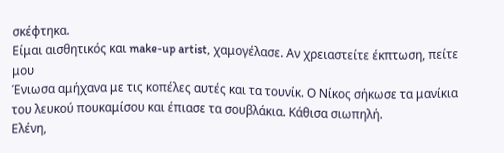σκέφτηκα.
Είμαι αισθητικός και make-up artist, χαμογέλασε. Αν χρειαστείτε έκπτωση, πείτε μου
Ένιωσα αμήχανα με τις κοπέλες αυτές και τα τουνίκ. Ο Νίκος σήκωσε τα μανίκια του λευκού πουκαμίσου και έπιασε τα σουβλάκια. Κάθισα σιωπηλή.
Ελένη,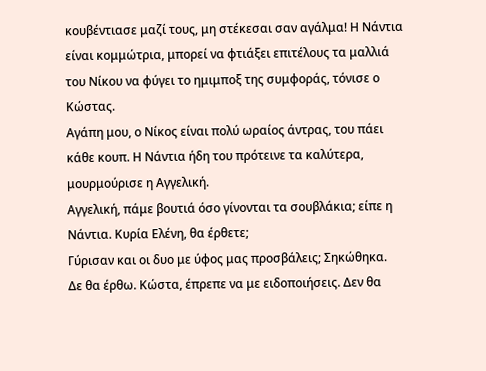κουβέντιασε μαζί τους, μη στέκεσαι σαν αγάλμα! Η Νάντια είναι κομμώτρια, μπορεί να φτιάξει επιτέλους τα μαλλιά του Νίκου να φύγει το ημιμποξ της συμφοράς, τόνισε ο Κώστας.
Αγάπη μου, ο Νίκος είναι πολύ ωραίος άντρας, του πάει κάθε κουπ. Η Νάντια ήδη του πρότεινε τα καλύτερα, μουρμούρισε η Αγγελική.
Αγγελική, πάμε βουτιά όσο γίνονται τα σουβλάκια; είπε η Νάντια. Κυρία Ελένη, θα έρθετε;
Γύρισαν και οι δυο με ύφος μας προσβάλεις; Σηκώθηκα.
Δε θα έρθω. Κώστα, έπρεπε να με ειδοποιήσεις. Δεν θα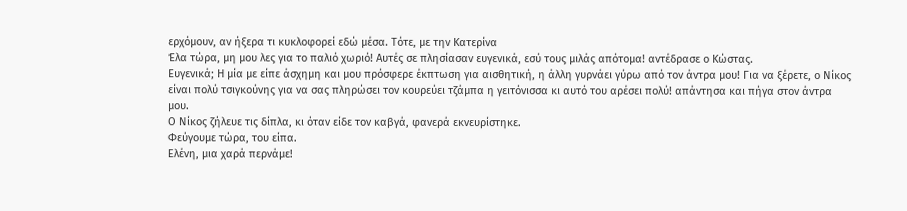ερχόμουν, αν ήξερα τι κυκλοφορεί εδώ μέσα. Τότε, με την Κατερίνα
Έλα τώρα, μη μου λες για το παλιό χωριό! Αυτές σε πλησίασαν ευγενικά, εσύ τους μιλάς απότομα! αντέδρασε ο Κώστας.
Ευγενικά; Η μία με είπε άσχημη και μου πρόσφερε έκπτωση για αισθητική, η άλλη γυρνάει γύρω από τον άντρα μου! Για να ξέρετε, ο Νίκος είναι πολύ τσιγκούνης για να σας πληρώσει τον κουρεύει τζάμπα η γειτόνισσα κι αυτό του αρέσει πολύ! απάντησα και πήγα στον άντρα μου.
Ο Νίκος ζήλευε τις δίπλα, κι όταν είδε τον καβγά, φανερά εκνευρίστηκε.
Φεύγουμε τώρα, του είπα.
Ελένη, μια χαρά περνάμε!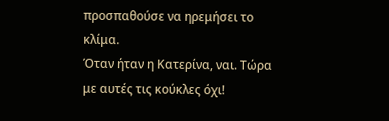προσπαθούσε να ηρεμήσει το κλίμα.
Όταν ήταν η Κατερίνα, ναι. Τώρα με αυτές τις κούκλες όχι!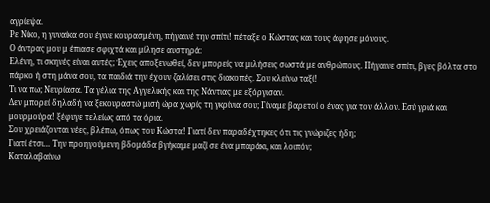αγρίεψα.
Ρε Νίκο, η γυναίκα σου έγινε κουρασμένη, πήγαινέ την σπίτι! πέταξε ο Κώστας και τους άφησε μόνους.
Ο άντρας μου μ έπιασε σφιχτά και μίλησε αυστηρά:
Ελένη, τι σκηνές είναι αυτές; Έχεις αποξενωθεί, δεν μπορείς να μιλήσεις σωστά με ανθρώπους. Πήγαινε σπίτι, βγες βόλτα στο πάρκο ή στη μάνα σου, τα παιδιά την έχουν ζαλίσει στις διακοπές. Σου κλείνω ταξί!
Τι να πω; Νευρίασα. Τα γέλια της Αγγελικής και της Νάντιας με εξόργισαν.
Δεν μπορεί δηλαδή να ξεκουραστώ μισή ώρα χωρίς τη γκρίνια σου; Γίναμε βαρετοί ο ένας για τον άλλον. Εσύ γριά και μουρμούρα! ξέφυγε τελείως από τα όρια.
Σου χρειάζονται νέες, βλέπω, όπως του Κώστα! Γιατί δεν παραδέχτηκες ότι τις γνώριζες ήδη;
Γιατί έτσι… Την προηγούμενη βδομάδα βγήκαμε μαζί σε ένα μπαράκι, και λοιπόν;
Καταλαβαίνω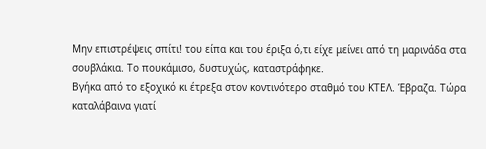Μην επιστρέψεις σπίτι! του είπα και του έριξα ό,τι είχε μείνει από τη μαρινάδα στα σουβλάκια. Το πουκάμισο, δυστυχώς, καταστράφηκε.
Βγήκα από το εξοχικό κι έτρεξα στον κοντινότερο σταθμό του ΚΤΕΛ. Έβραζα. Τώρα καταλάβαινα γιατί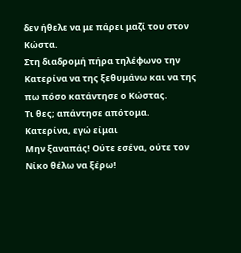δεν ήθελε να με πάρει μαζί του στον Κώστα.
Στη διαδρομή πήρα τηλέφωνο την Κατερίνα να της ξεθυμάνω και να της πω πόσο κατάντησε ο Κώστας.
Τι θες; απάντησε απότομα.
Κατερίνα, εγώ είμαι
Μην ξαναπάς! Ούτε εσένα, ούτε τον Νίκο θέλω να ξέρω!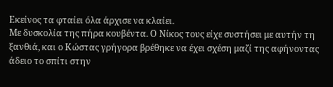Εκείνος τα φταίει όλα άρχισε να κλαίει.
Με δυσκολία της πήρα κουβέντα. Ο Νίκος τους είχε συστήσει με αυτήν τη ξανθιά, και ο Κώστας γρήγορα βρέθηκε να έχει σχέση μαζί της αφήνοντας άδειο το σπίτι στην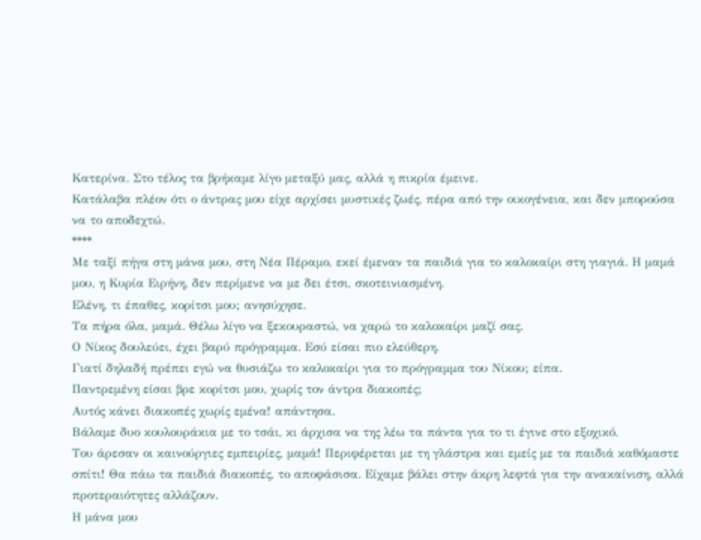Κατερίνα. Στο τέλος τα βρήκαμε λίγο μεταξύ μας, αλλά η πικρία έμεινε.
Κατάλαβα πλέον ότι ο άντρας μου είχε αρχίσει μυστικές ζωές, πέρα από την οικογένεια, και δεν μπορούσα να το αποδεχτώ.
****
Με ταξί πήγα στη μάνα μου, στη Νέα Πέραμο, εκεί έμεναν τα παιδιά για το καλοκαίρι στη γιαγιά. Η μαμά μου, η Κυρία Ειρήνη, δεν περίμενε να με δει έτσι, σκοτεινιασμένη.
Ελένη, τι έπαθες, κορίτσι μου; ανησύχησε.
Τα πήρα όλα, μαμά. Θέλω λίγο να ξεκουραστώ, να χαρώ το καλοκαίρι μαζί σας.
Ο Νίκος δουλεύει, έχει βαρύ πρόγραμμα. Εσύ είσαι πιο ελεύθερη.
Γιατί δηλαδή πρέπει εγώ να θυσιάζω το καλοκαίρι για το πρόγραμμα του Νίκου; είπα.
Παντρεμένη είσαι βρε κορίτσι μου, χωρίς τον άντρα διακοπές;
Αυτός κάνει διακοπές χωρίς εμένα! απάντησα.
Βάλαμε δυο κουλουράκια με το τσάι, κι άρχισα να της λέω τα πάντα για το τι έγινε στο εξοχικό.
Του άρεσαν οι καινούργιες εμπειρίες, μαμά! Περιφέρεται με τη γλάστρα και εμείς με τα παιδιά καθόμαστε σπίτι! Θα πάω τα παιδιά διακοπές, το αποφάσισα. Είχαμε βάλει στην άκρη λεφτά για την ανακαίνιση, αλλά προτεραιότητες αλλάζουν.
Η μάνα μου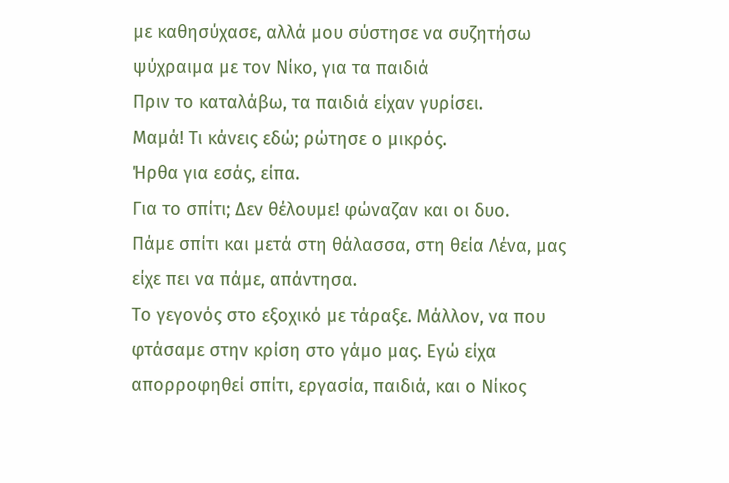με καθησύχασε, αλλά μου σύστησε να συζητήσω ψύχραιμα με τον Νίκο, για τα παιδιά
Πριν το καταλάβω, τα παιδιά είχαν γυρίσει.
Μαμά! Τι κάνεις εδώ; ρώτησε ο μικρός.
Ήρθα για εσάς, είπα.
Για το σπίτι; Δεν θέλουμε! φώναζαν και οι δυο.
Πάμε σπίτι και μετά στη θάλασσα, στη θεία Λένα, μας είχε πει να πάμε, απάντησα.
Το γεγονός στο εξοχικό με τάραξε. Μάλλον, να που φτάσαμε στην κρίση στο γάμο μας. Εγώ είχα απορροφηθεί σπίτι, εργασία, παιδιά, και ο Νίκος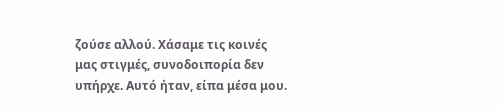ζούσε αλλού. Χάσαμε τις κοινές μας στιγμές, συνοδοιπορία δεν υπήρχε. Αυτό ήταν, είπα μέσα μου.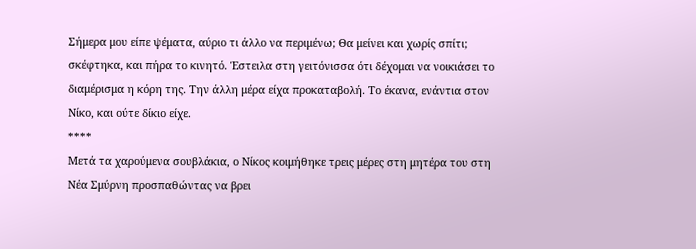Σήμερα μου είπε ψέματα, αύριο τι άλλο να περιμένω; Θα μείνει και χωρίς σπίτι; σκέφτηκα, και πήρα το κινητό. Έστειλα στη γειτόνισσα ότι δέχομαι να νοικιάσει το διαμέρισμα η κόρη της. Την άλλη μέρα είχα προκαταβολή. Το έκανα, ενάντια στον Νίκο, και ούτε δίκιο είχε.
****
Μετά τα χαρούμενα σουβλάκια, ο Νίκος κοιμήθηκε τρεις μέρες στη μητέρα του στη Νέα Σμύρνη προσπαθώντας να βρει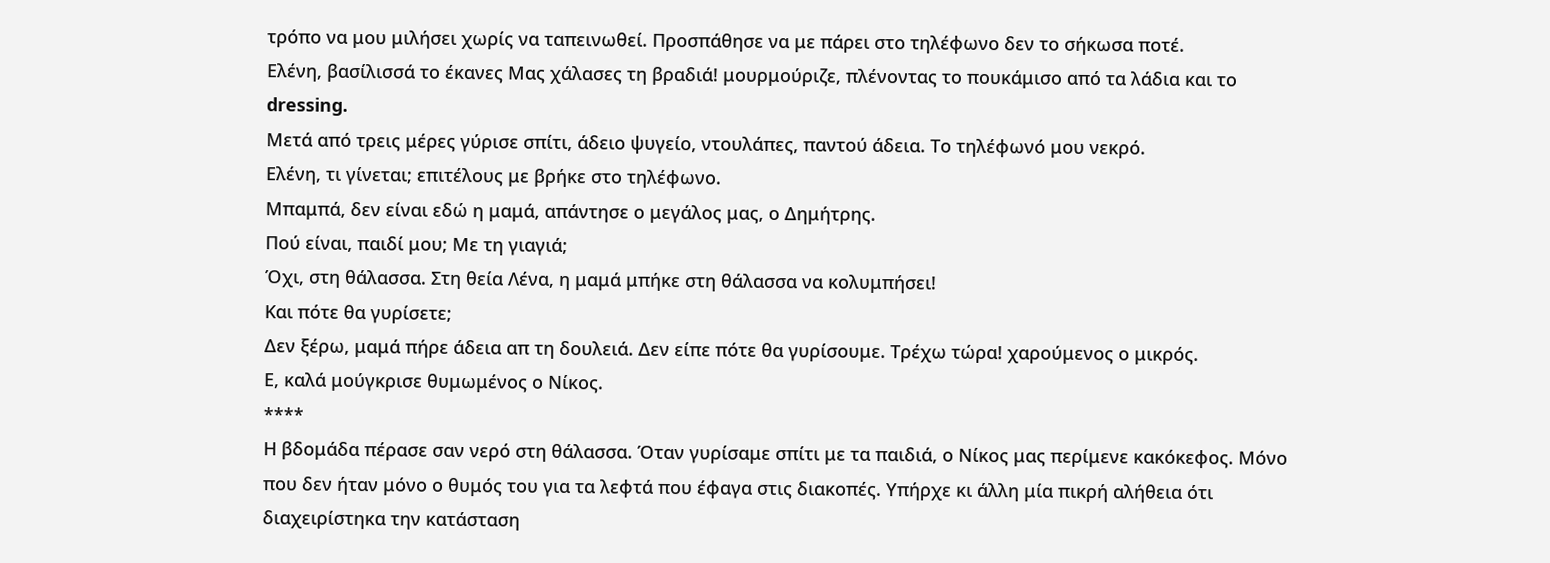τρόπο να μου μιλήσει χωρίς να ταπεινωθεί. Προσπάθησε να με πάρει στο τηλέφωνο δεν το σήκωσα ποτέ.
Ελένη, βασίλισσά το έκανες Μας χάλασες τη βραδιά! μουρμούριζε, πλένοντας το πουκάμισο από τα λάδια και το dressing.
Μετά από τρεις μέρες γύρισε σπίτι, άδειο ψυγείο, ντουλάπες, παντού άδεια. Το τηλέφωνό μου νεκρό.
Ελένη, τι γίνεται; επιτέλους με βρήκε στο τηλέφωνο.
Μπαμπά, δεν είναι εδώ η μαμά, απάντησε ο μεγάλος μας, ο Δημήτρης.
Πού είναι, παιδί μου; Με τη γιαγιά;
Όχι, στη θάλασσα. Στη θεία Λένα, η μαμά μπήκε στη θάλασσα να κολυμπήσει!
Και πότε θα γυρίσετε;
Δεν ξέρω, μαμά πήρε άδεια απ τη δουλειά. Δεν είπε πότε θα γυρίσουμε. Τρέχω τώρα! χαρούμενος ο μικρός.
Ε, καλά μούγκρισε θυμωμένος ο Νίκος.
****
Η βδομάδα πέρασε σαν νερό στη θάλασσα. Όταν γυρίσαμε σπίτι με τα παιδιά, ο Νίκος μας περίμενε κακόκεφος. Μόνο που δεν ήταν μόνο ο θυμός του για τα λεφτά που έφαγα στις διακοπές. Υπήρχε κι άλλη μία πικρή αλήθεια ότι διαχειρίστηκα την κατάσταση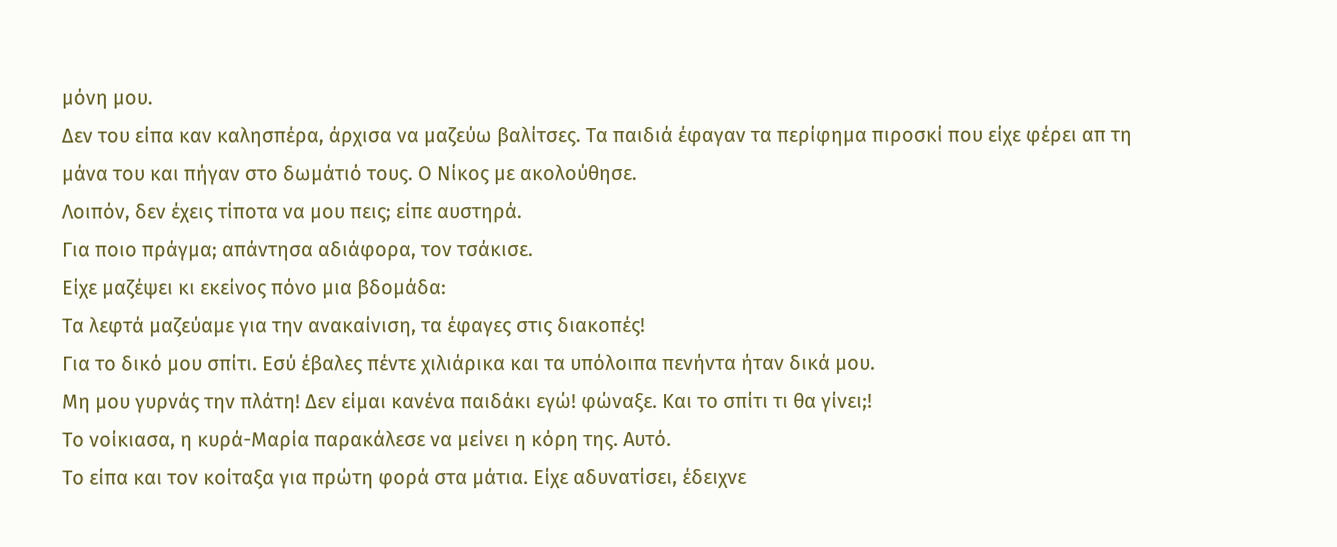μόνη μου.
Δεν του είπα καν καλησπέρα, άρχισα να μαζεύω βαλίτσες. Τα παιδιά έφαγαν τα περίφημα πιροσκί που είχε φέρει απ τη μάνα του και πήγαν στο δωμάτιό τους. Ο Νίκος με ακολούθησε.
Λοιπόν, δεν έχεις τίποτα να μου πεις; είπε αυστηρά.
Για ποιο πράγμα; απάντησα αδιάφορα, τον τσάκισε.
Είχε μαζέψει κι εκείνος πόνο μια βδομάδα:
Τα λεφτά μαζεύαμε για την ανακαίνιση, τα έφαγες στις διακοπές!
Για το δικό μου σπίτι. Εσύ έβαλες πέντε χιλιάρικα και τα υπόλοιπα πενήντα ήταν δικά μου.
Μη μου γυρνάς την πλάτη! Δεν είμαι κανένα παιδάκι εγώ! φώναξε. Και το σπίτι τι θα γίνει;!
Το νοίκιασα, η κυρά-Μαρία παρακάλεσε να μείνει η κόρη της. Αυτό.
Το είπα και τον κοίταξα για πρώτη φορά στα μάτια. Είχε αδυνατίσει, έδειχνε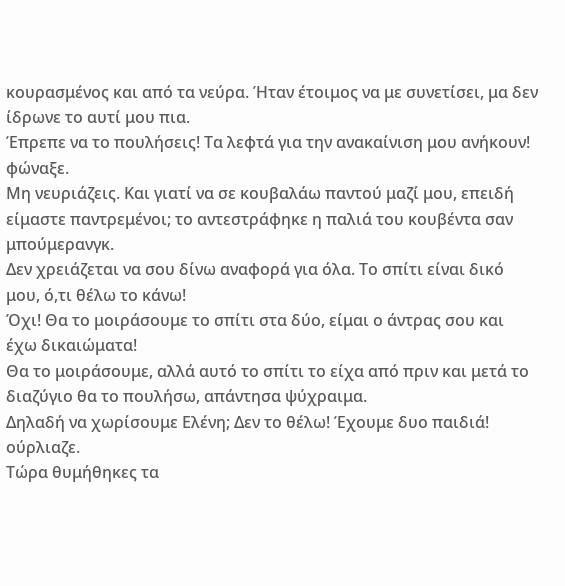κουρασμένος και από τα νεύρα. Ήταν έτοιμος να με συνετίσει, μα δεν ίδρωνε το αυτί μου πια.
Έπρεπε να το πουλήσεις! Τα λεφτά για την ανακαίνιση μου ανήκουν! φώναξε.
Μη νευριάζεις. Και γιατί να σε κουβαλάω παντού μαζί μου, επειδή είμαστε παντρεμένοι; το αντεστράφηκε η παλιά του κουβέντα σαν μπούμερανγκ.
Δεν χρειάζεται να σου δίνω αναφορά για όλα. Το σπίτι είναι δικό μου, ό,τι θέλω το κάνω!
Όχι! Θα το μοιράσουμε το σπίτι στα δύο, είμαι ο άντρας σου και έχω δικαιώματα!
Θα το μοιράσουμε, αλλά αυτό το σπίτι το είχα από πριν και μετά το διαζύγιο θα το πουλήσω, απάντησα ψύχραιμα.
Δηλαδή να χωρίσουμε Ελένη; Δεν το θέλω! Έχουμε δυο παιδιά! ούρλιαζε.
Τώρα θυμήθηκες τα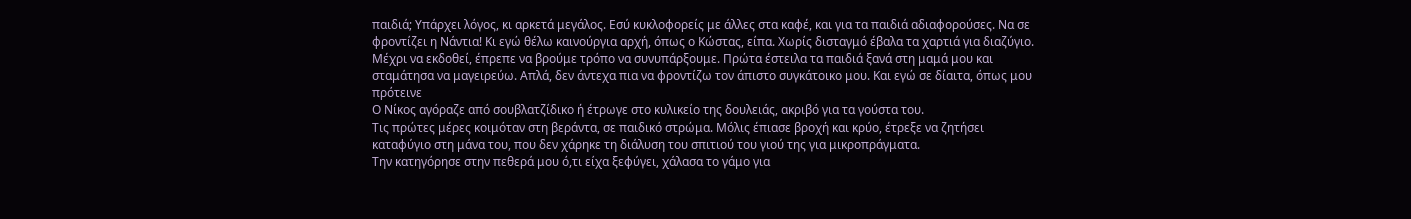παιδιά; Υπάρχει λόγος, κι αρκετά μεγάλος. Εσύ κυκλοφορείς με άλλες στα καφέ, και για τα παιδιά αδιαφορούσες. Να σε φροντίζει η Νάντια! Κι εγώ θέλω καινούργια αρχή, όπως ο Κώστας, είπα. Χωρίς δισταγμό έβαλα τα χαρτιά για διαζύγιο.
Μέχρι να εκδοθεί, έπρεπε να βρούμε τρόπο να συνυπάρξουμε. Πρώτα έστειλα τα παιδιά ξανά στη μαμά μου και σταμάτησα να μαγειρεύω. Απλά, δεν άντεχα πια να φροντίζω τον άπιστο συγκάτοικο μου. Και εγώ σε δίαιτα, όπως μου πρότεινε
Ο Νίκος αγόραζε από σουβλατζίδικο ή έτρωγε στο κυλικείο της δουλειάς, ακριβό για τα γούστα του.
Τις πρώτες μέρες κοιμόταν στη βεράντα, σε παιδικό στρώμα. Μόλις έπιασε βροχή και κρύο, έτρεξε να ζητήσει καταφύγιο στη μάνα του, που δεν χάρηκε τη διάλυση του σπιτιού του γιού της για μικροπράγματα.
Την κατηγόρησε στην πεθερά μου ό,τι είχα ξεφύγει, χάλασα το γάμο για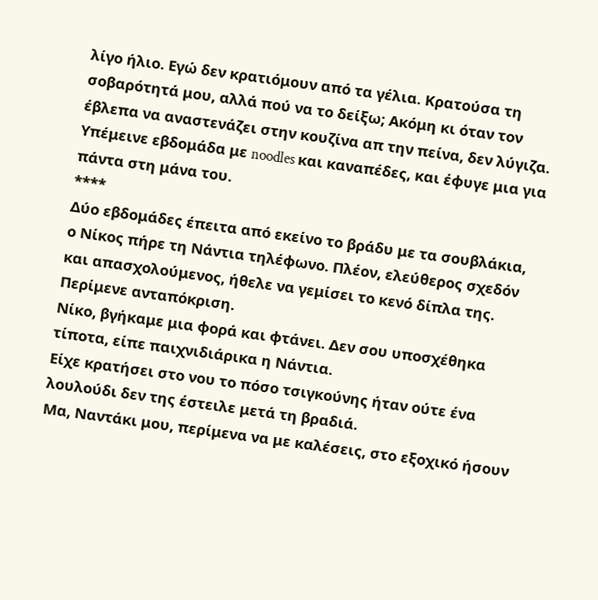λίγο ήλιο. Εγώ δεν κρατιόμουν από τα γέλια. Κρατούσα τη σοβαρότητά μου, αλλά πού να το δείξω; Ακόμη κι όταν τον έβλεπα να αναστενάζει στην κουζίνα απ την πείνα, δεν λύγιζα.
Υπέμεινε εβδομάδα με noodles και καναπέδες, και έφυγε μια για πάντα στη μάνα του.
****
Δύο εβδομάδες έπειτα από εκείνο το βράδυ με τα σουβλάκια, ο Νίκος πήρε τη Νάντια τηλέφωνο. Πλέον, ελεύθερος σχεδόν και απασχολούμενος, ήθελε να γεμίσει το κενό δίπλα της. Περίμενε ανταπόκριση.
Νίκο, βγήκαμε μια φορά και φτάνει. Δεν σου υποσχέθηκα τίποτα, είπε παιχνιδιάρικα η Νάντια.
Είχε κρατήσει στο νου το πόσο τσιγκούνης ήταν ούτε ένα λουλούδι δεν της έστειλε μετά τη βραδιά.
Μα, Ναντάκι μου, περίμενα να με καλέσεις, στο εξοχικό ήσουν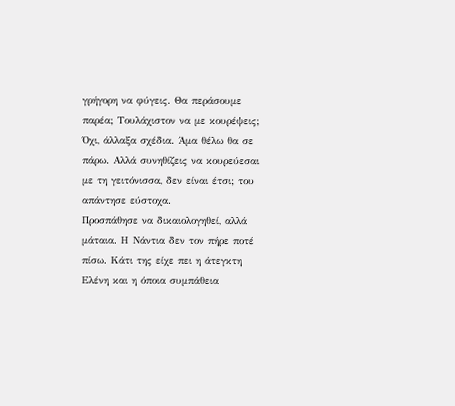γρήγορη να φύγεις. Θα περάσουμε παρέα; Τουλάχιστον να με κουρέψεις;
Όχι, άλλαξα σχέδια. Άμα θέλω θα σε πάρω. Αλλά συνηθίζεις να κουρεύεσαι με τη γειτόνισσα, δεν είναι έτσι; του απάντησε εύστοχα.
Προσπάθησε να δικαιολογηθεί, αλλά μάταια. Η Νάντια δεν τον πήρε ποτέ πίσω. Κάτι της είχε πει η άτεγκτη Ελένη και η όποια συμπάθεια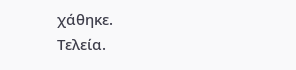χάθηκε.
Τελεία.